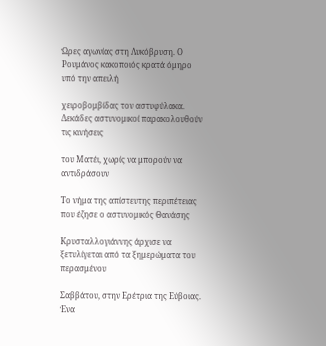Ώρες αγωνίας στη Λυκόβρυση. Ο Ρουμάνος κακοποιός κρατά όμηρο υπό την απειλή

χειροβομβίδας τον αστυφύλακα. Δεκάδες αστυνομικοί παρακολουθούν τις κινήσεις

του Ματέι, χωρίς να μπορούν να αντιδράσουν

Το νήμα της απίστευτης περιπέτειας που έζησε ο αστυνομικός Θανάσης

Κρυσταλλογιάννης άρχισε να ξετυλίγεται από τα ξημερώματα του περασμένου

Σαββάτου, στην Ερέτρια της Εύβοιας. Ένα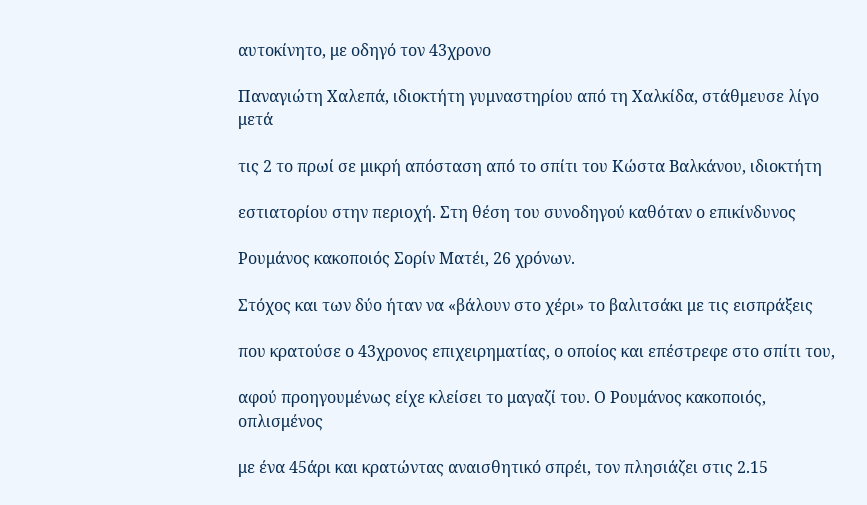αυτοκίνητο, με οδηγό τον 43χρονο

Παναγιώτη Χαλεπά, ιδιοκτήτη γυμναστηρίου από τη Χαλκίδα, στάθμευσε λίγο μετά

τις 2 το πρωί σε μικρή απόσταση από το σπίτι του Κώστα Βαλκάνου, ιδιοκτήτη

εστιατορίου στην περιοχή. Στη θέση του συνοδηγού καθόταν ο επικίνδυνος

Ρουμάνος κακοποιός Σορίν Ματέι, 26 χρόνων.

Στόχος και των δύο ήταν να «βάλουν στο χέρι» το βαλιτσάκι με τις εισπράξεις

που κρατούσε ο 43χρονος επιχειρηματίας, ο οποίος και επέστρεφε στο σπίτι του,

αφού προηγουμένως είχε κλείσει το μαγαζί του. Ο Ρουμάνος κακοποιός, οπλισμένος

με ένα 45άρι και κρατώντας αναισθητικό σπρέι, τον πλησιάζει στις 2.15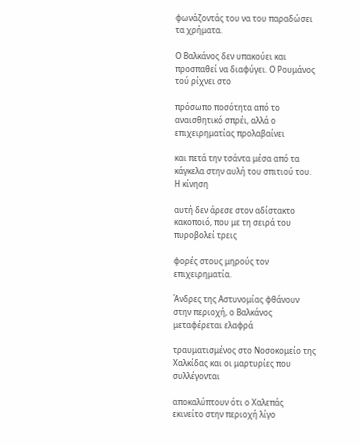φωνάζοντάς του να του παραδώσει τα χρήματα.

Ο Βαλκάνος δεν υπακούει και προσπαθεί να διαφύγει. Ο Ρουμάνος τού ρίχνει στο

πρόσωπο ποσότητα από το αναισθητικό σπρέι, αλλά ο επιχειρηματίας προλαβαίνει

και πετά την τσάντα μέσα από τα κάγκελα στην αυλή του σπιτιού του. Η κίνηση

αυτή δεν άρεσε στον αδίστακτο κακοποιό, που με τη σειρά του πυροβολεί τρεις

φορές στους μηρούς τον επιχειρηματία.

Άνδρες της Αστυνομίας φθάνουν στην περιοχή, ο Βαλκάνος μεταφέρεται ελαφρά

τραυματισμένος στο Νοσοκομείο της Χαλκίδας και οι μαρτυρίες που συλλέγονται

αποκαλύπτουν ότι ο Χαλεπάς εκινείτο στην περιοχή λίγο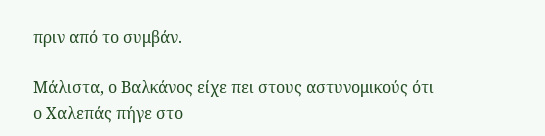πριν από το συμβάν.

Μάλιστα, ο Βαλκάνος είχε πει στους αστυνομικούς ότι ο Χαλεπάς πήγε στο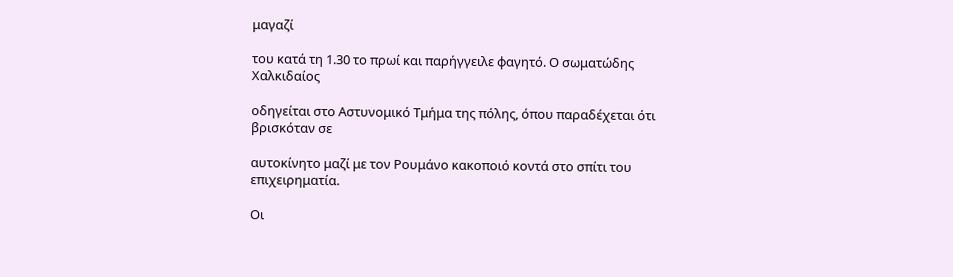μαγαζί

του κατά τη 1.30 το πρωί και παρήγγειλε φαγητό. Ο σωματώδης Χαλκιδαίος

οδηγείται στο Αστυνομικό Τμήμα της πόλης, όπου παραδέχεται ότι βρισκόταν σε

αυτοκίνητο μαζί με τον Ρουμάνο κακοποιό κοντά στο σπίτι του επιχειρηματία.

Οι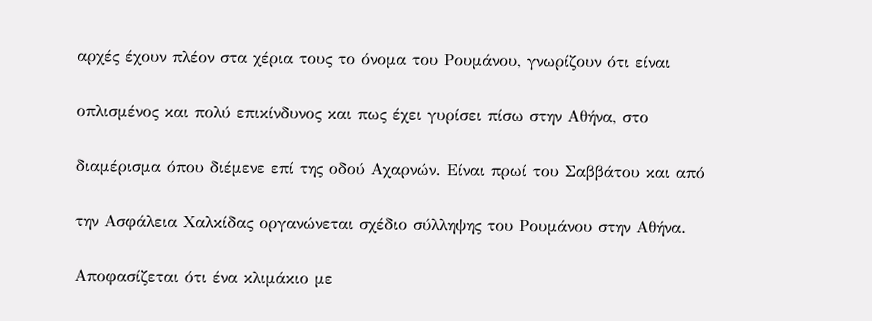αρχές έχουν πλέον στα χέρια τους το όνομα του Ρουμάνου, γνωρίζουν ότι είναι

οπλισμένος και πολύ επικίνδυνος και πως έχει γυρίσει πίσω στην Αθήνα, στο

διαμέρισμα όπου διέμενε επί της οδού Αχαρνών. Είναι πρωί του Σαββάτου και από

την Ασφάλεια Χαλκίδας οργανώνεται σχέδιο σύλληψης του Ρουμάνου στην Αθήνα.

Αποφασίζεται ότι ένα κλιμάκιο με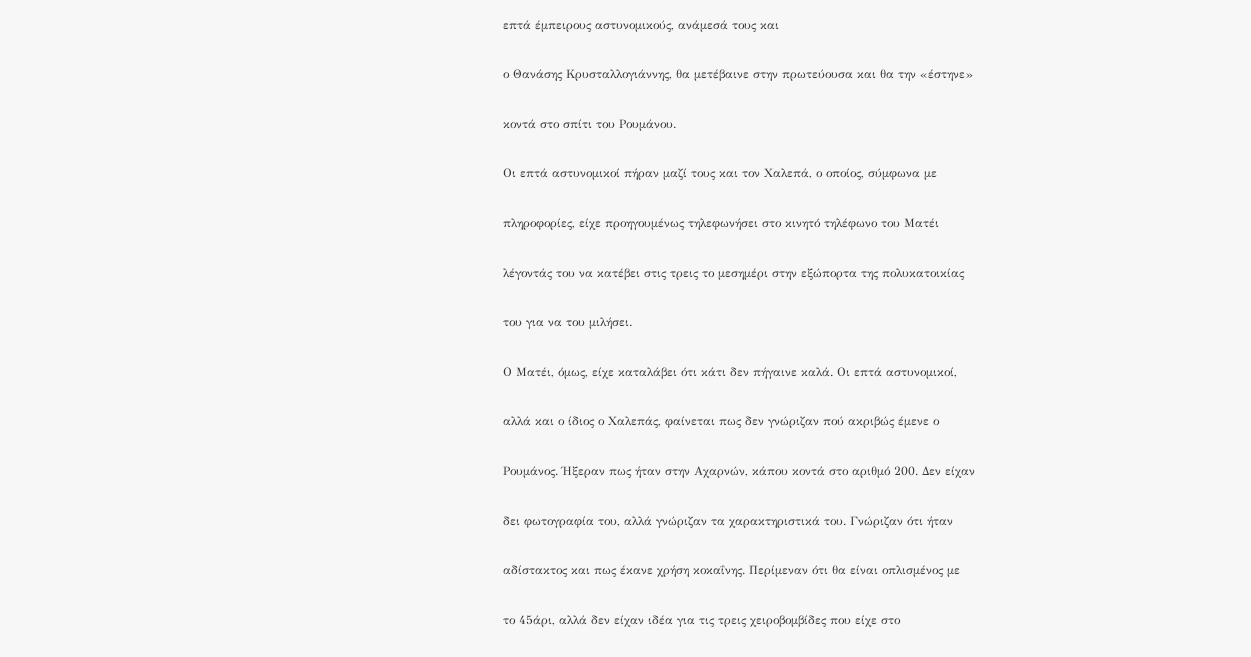επτά έμπειρους αστυνομικούς, ανάμεσά τους και

ο Θανάσης Κρυσταλλογιάννης, θα μετέβαινε στην πρωτεύουσα και θα την «έστηνε»

κοντά στο σπίτι του Ρουμάνου.

Οι επτά αστυνομικοί πήραν μαζί τους και τον Χαλεπά, ο οποίος, σύμφωνα με

πληροφορίες, είχε προηγουμένως τηλεφωνήσει στο κινητό τηλέφωνο του Ματέι

λέγοντάς του να κατέβει στις τρεις το μεσημέρι στην εξώπορτα της πολυκατοικίας

του για να του μιλήσει.

Ο Ματέι, όμως, είχε καταλάβει ότι κάτι δεν πήγαινε καλά. Οι επτά αστυνομικοί,

αλλά και ο ίδιος ο Χαλεπάς, φαίνεται πως δεν γνώριζαν πού ακριβώς έμενε ο

Ρουμάνος. Ήξεραν πως ήταν στην Αχαρνών, κάπου κοντά στο αριθμό 200. Δεν είχαν

δει φωτογραφία του, αλλά γνώριζαν τα χαρακτηριστικά του. Γνώριζαν ότι ήταν

αδίστακτος και πως έκανε χρήση κοκαΐνης. Περίμεναν ότι θα είναι οπλισμένος με

το 45άρι, αλλά δεν είχαν ιδέα για τις τρεις χειροβομβίδες που είχε στο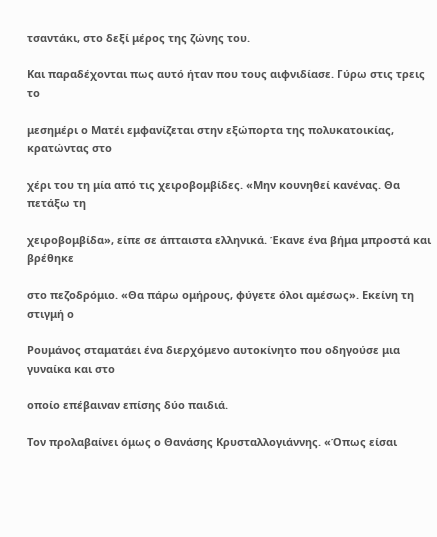τσαντάκι, στο δεξί μέρος της ζώνης του.

Και παραδέχονται πως αυτό ήταν που τους αιφνιδίασε. Γύρω στις τρεις το

μεσημέρι ο Ματέι εμφανίζεται στην εξώπορτα της πολυκατοικίας, κρατώντας στο

χέρι του τη μία από τις χειροβομβίδες. «Μην κουνηθεί κανένας. Θα πετάξω τη

χειροβομβίδα», είπε σε άπταιστα ελληνικά. Έκανε ένα βήμα μπροστά και βρέθηκε

στο πεζοδρόμιο. «Θα πάρω ομήρους, φύγετε όλοι αμέσως». Εκείνη τη στιγμή ο

Ρουμάνος σταματάει ένα διερχόμενο αυτοκίνητο που οδηγούσε μια γυναίκα και στο

οποίο επέβαιναν επίσης δύο παιδιά.

Τον προλαβαίνει όμως ο Θανάσης Κρυσταλλογιάννης. «Όπως είσαι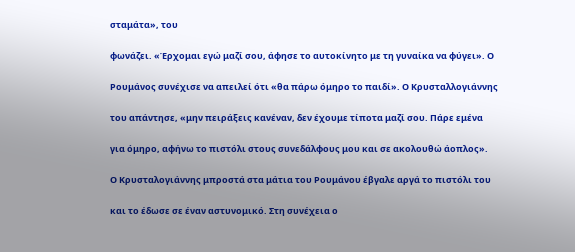σταμάτα», του

φωνάζει. «Έρχομαι εγώ μαζί σου, άφησε το αυτοκίνητο με τη γυναίκα να φύγει». Ο

Ρουμάνος συνέχισε να απειλεί ότι «θα πάρω όμηρο το παιδί». Ο Κρυσταλλογιάννης

του απάντησε, «μην πειράξεις κανέναν, δεν έχουμε τίποτα μαζί σου. Πάρε εμένα

για όμηρο, αφήνω το πιστόλι στους συνεδάλφους μου και σε ακολουθώ άοπλος».

Ο Κρυσταλογιάννης μπροστά στα μάτια του Ρουμάνου έβγαλε αργά το πιστόλι του

και το έδωσε σε έναν αστυνομικό. Στη συνέχεια ο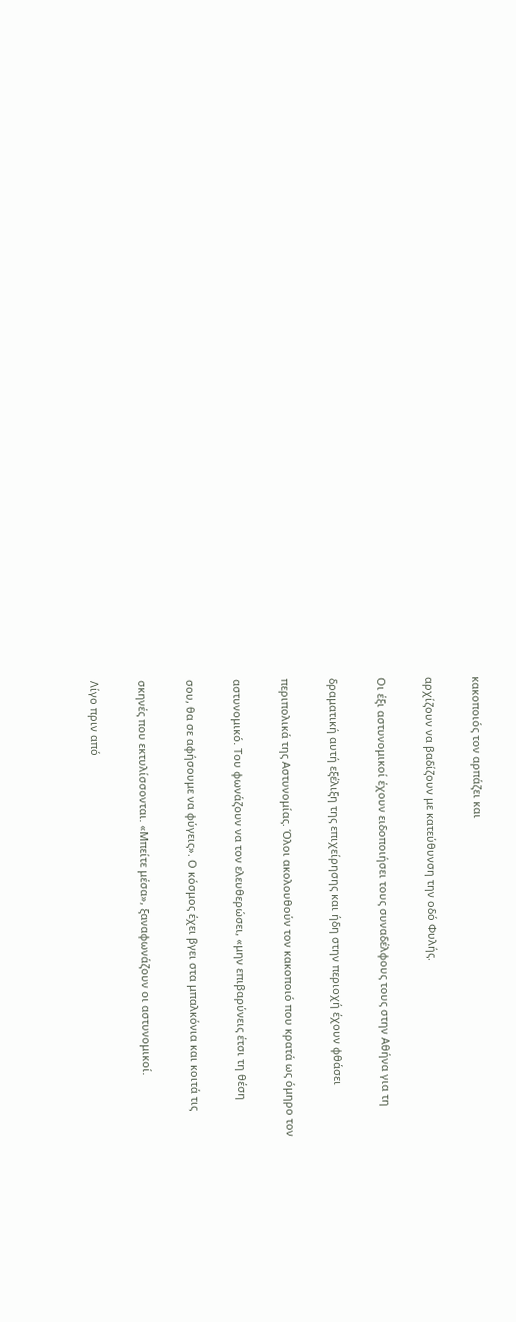κακοποιός τον αρπάζει και

αρχίζουν να βαδίζουν με κατεύθυνση την οδό Φυλής.

Οι έξι αστυνομικοί έχουν ειδοποιήσει τους συναδέλφους τους στην Αθήνα για τη

δραματική αυτή εξέλιξη της επιχείρησης και ήδη στην περιοχή έχουν φθάσει

περιπολικά της Αστυνομίας. Όλοι ακολουθούν τον κακοποιό που κρατά ως όμηρο τον

αστυνομικό. Του φωνάζουν να τον ελευθερώσει, «μην επιβαρύνεις έτσι τη θέση

σου, θα σε αφήσουμε να φύγεις». Ο κόσμος έχει βγει στα μπαλκόνια και κοιτά τις

σκηνές που εκτυλίσσονται. «Μπείτε μέσα», ξαναφωνάζουν οι αστυνομικοί.

Λίγο πριν από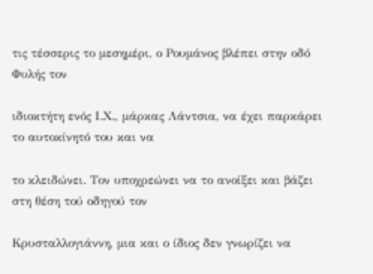τις τέσσερις το μεσημέρι, ο Ρουμάνος βλέπει στην οδό Φυλής τον

ιδιοκτήτη ενός Ι.Χ., μάρκας Λάντσια, να έχει παρκάρει το αυτοκίνητό του και να

το κλειδώνει. Τον υποχρεώνει να το ανοίξει και βάζει στη θέση τού οδηγού τον

Κρυσταλλογιάννη, μια και ο ίδιος δεν γνωρίζει να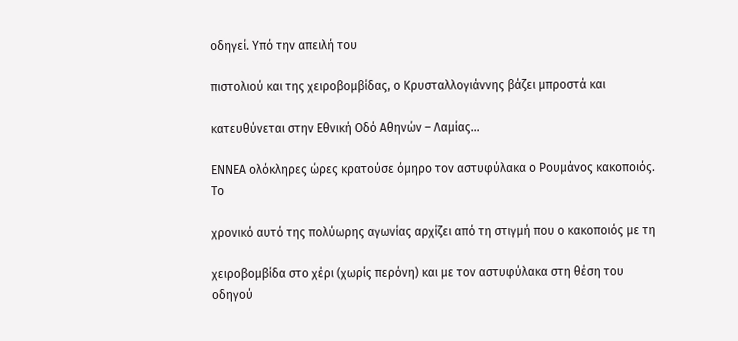οδηγεί. Υπό την απειλή του

πιστολιού και της χειροβομβίδας, ο Κρυσταλλογιάννης βάζει μπροστά και

κατευθύνεται στην Εθνική Οδό Αθηνών – Λαμίας…

ΕΝΝΕΑ ολόκληρες ώρες κρατούσε όμηρο τον αστυφύλακα ο Ρουμάνος κακοποιός. Το

χρονικό αυτό της πολύωρης αγωνίας αρχίζει από τη στιγμή που ο κακοποιός με τη

χειροβομβίδα στο χέρι (χωρίς περόνη) και με τον αστυφύλακα στη θέση του οδηγού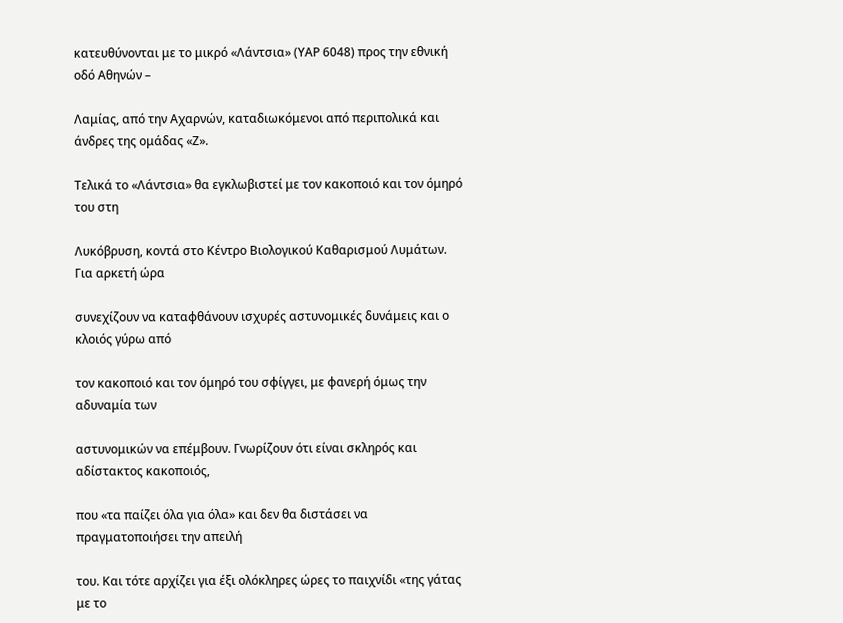κατευθύνονται με το μικρό «Λάντσια» (ΥΑΡ 6048) προς την εθνική οδό Αθηνών –

Λαμίας, από την Αχαρνών, καταδιωκόμενοι από περιπολικά και άνδρες της ομάδας «Ζ».

Τελικά το «Λάντσια» θα εγκλωβιστεί με τον κακοποιό και τον όμηρό του στη

Λυκόβρυση, κοντά στο Κέντρο Βιολογικού Καθαρισμού Λυμάτων. Για αρκετή ώρα

συνεχίζουν να καταφθάνουν ισχυρές αστυνομικές δυνάμεις και ο κλοιός γύρω από

τον κακοποιό και τον όμηρό του σφίγγει, με φανερή όμως την αδυναμία των

αστυνομικών να επέμβουν. Γνωρίζουν ότι είναι σκληρός και αδίστακτος κακοποιός,

που «τα παίζει όλα για όλα» και δεν θα διστάσει να πραγματοποιήσει την απειλή

του. Και τότε αρχίζει για έξι ολόκληρες ώρες το παιχνίδι «της γάτας με το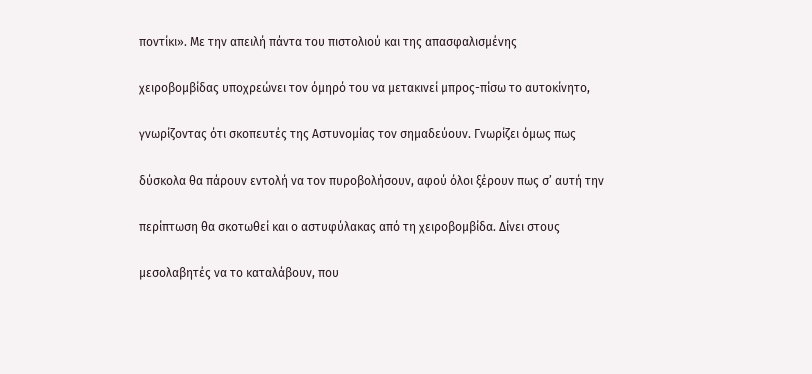ποντίκι». Με την απειλή πάντα του πιστολιού και της απασφαλισμένης

χειροβομβίδας υποχρεώνει τον όμηρό του να μετακινεί μπρος-πίσω το αυτοκίνητο,

γνωρίζοντας ότι σκοπευτές της Αστυνομίας τον σημαδεύουν. Γνωρίζει όμως πως

δύσκολα θα πάρουν εντολή να τον πυροβολήσουν, αφού όλοι ξέρουν πως σ’ αυτή την

περίπτωση θα σκοτωθεί και ο αστυφύλακας από τη χειροβομβίδα. Δίνει στους

μεσολαβητές να το καταλάβουν, που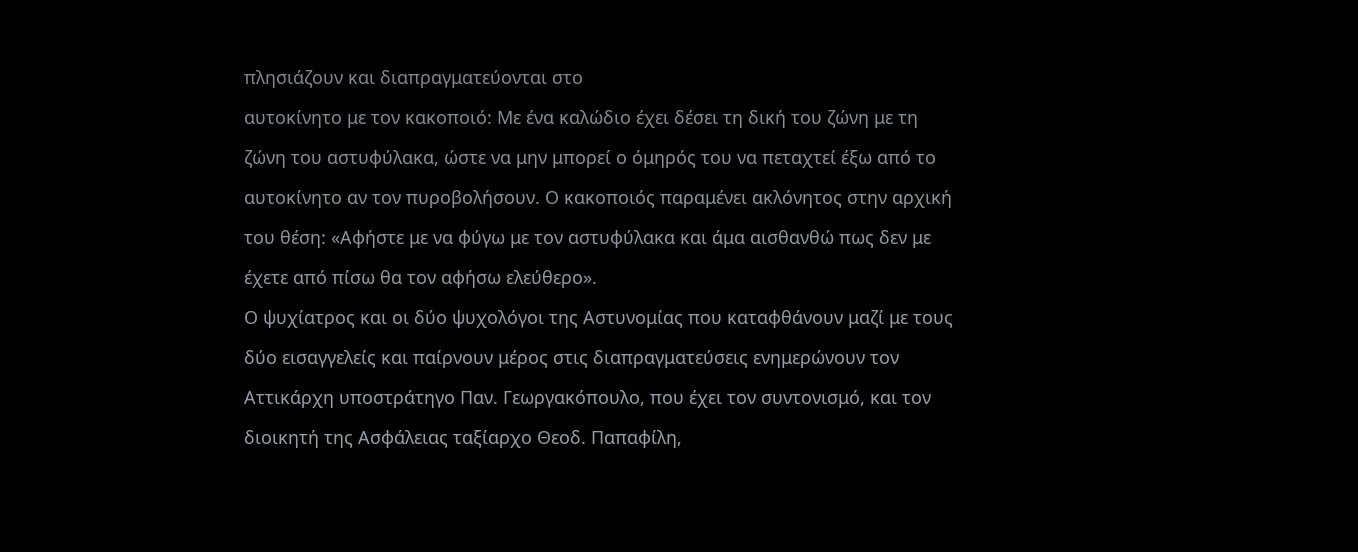πλησιάζουν και διαπραγματεύονται στο

αυτοκίνητο με τον κακοποιό: Με ένα καλώδιο έχει δέσει τη δική του ζώνη με τη

ζώνη του αστυφύλακα, ώστε να μην μπορεί ο όμηρός του να πεταχτεί έξω από το

αυτοκίνητο αν τον πυροβολήσουν. Ο κακοποιός παραμένει ακλόνητος στην αρχική

του θέση: «Αφήστε με να φύγω με τον αστυφύλακα και άμα αισθανθώ πως δεν με

έχετε από πίσω θα τον αφήσω ελεύθερο».

Ο ψυχίατρος και οι δύο ψυχολόγοι της Αστυνομίας που καταφθάνουν μαζί με τους

δύο εισαγγελείς και παίρνουν μέρος στις διαπραγματεύσεις ενημερώνουν τον

Αττικάρχη υποστράτηγο Παν. Γεωργακόπουλο, που έχει τον συντονισμό, και τον

διοικητή της Ασφάλειας ταξίαρχο Θεοδ. Παπαφίλη,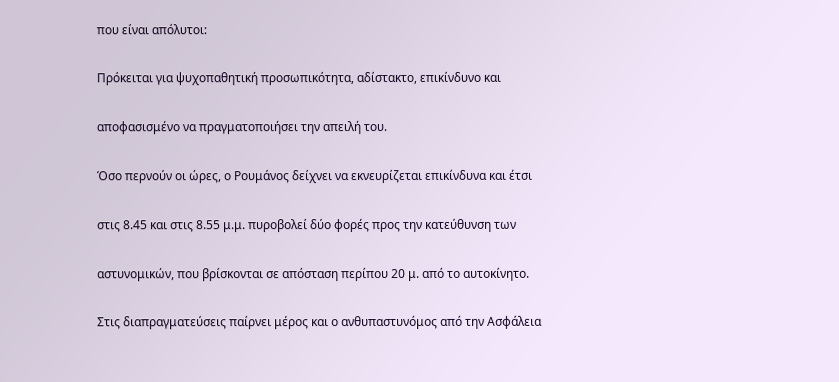που είναι απόλυτοι:

Πρόκειται για ψυχοπαθητική προσωπικότητα, αδίστακτο, επικίνδυνο και

αποφασισμένο να πραγματοποιήσει την απειλή του.

Όσο περνούν οι ώρες, ο Ρουμάνος δείχνει να εκνευρίζεται επικίνδυνα και έτσι

στις 8.45 και στις 8.55 μ.μ. πυροβολεί δύο φορές προς την κατεύθυνση των

αστυνομικών, που βρίσκονται σε απόσταση περίπου 20 μ. από το αυτοκίνητο.

Στις διαπραγματεύσεις παίρνει μέρος και ο ανθυπαστυνόμος από την Ασφάλεια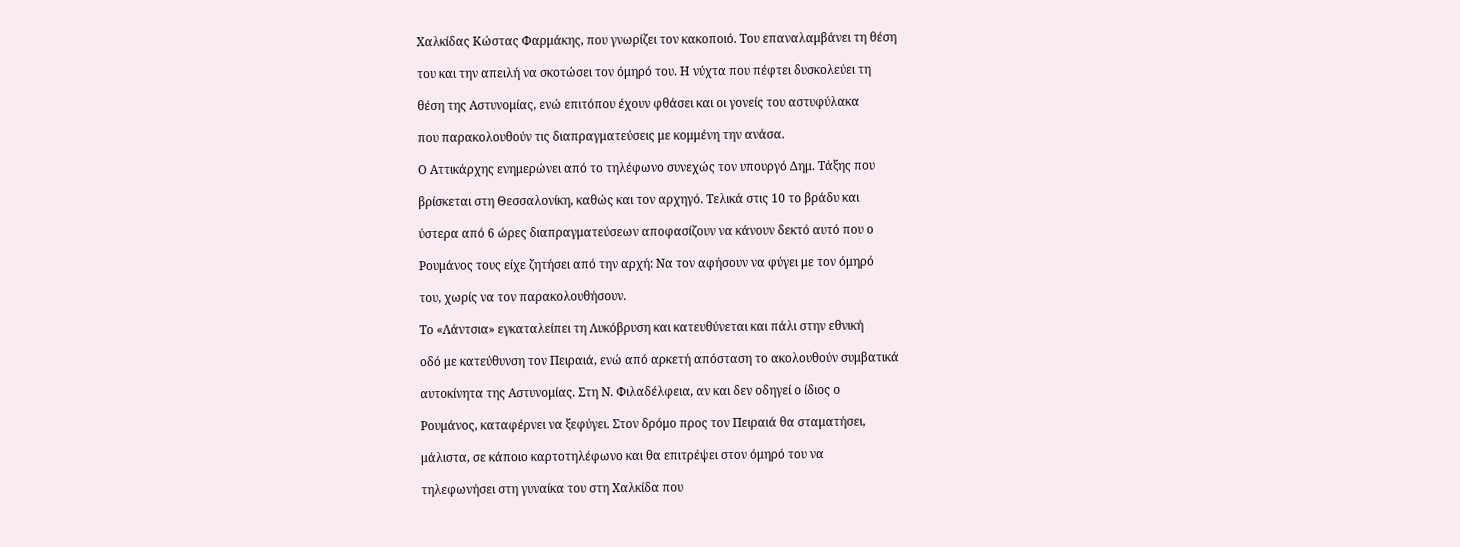Χαλκίδας Κώστας Φαρμάκης, που γνωρίζει τον κακοποιό. Του επαναλαμβάνει τη θέση

του και την απειλή να σκοτώσει τον όμηρό του. Η νύχτα που πέφτει δυσκολεύει τη

θέση της Αστυνομίας, ενώ επιτόπου έχουν φθάσει και οι γονείς του αστυφύλακα

που παρακολουθούν τις διαπραγματεύσεις με κομμένη την ανάσα.

Ο Αττικάρχης ενημερώνει από το τηλέφωνο συνεχώς τον υπουργό Δημ. Τάξης που

βρίσκεται στη Θεσσαλονίκη, καθώς και τον αρχηγό. Τελικά στις 10 το βράδυ και

ύστερα από 6 ώρες διαπραγματεύσεων αποφασίζουν να κάνουν δεκτό αυτό που ο

Ρουμάνος τους είχε ζητήσει από την αρχή: Να τον αφήσουν να φύγει με τον όμηρό

του, χωρίς να τον παρακολουθήσουν.

Το «Λάντσια» εγκαταλείπει τη Λυκόβρυση και κατευθύνεται και πάλι στην εθνική

οδό με κατεύθυνση τον Πειραιά, ενώ από αρκετή απόσταση το ακολουθούν συμβατικά

αυτοκίνητα της Αστυνομίας. Στη Ν. Φιλαδέλφεια, αν και δεν οδηγεί ο ίδιος ο

Ρουμάνος, καταφέρνει να ξεφύγει. Στον δρόμο προς τον Πειραιά θα σταματήσει,

μάλιστα, σε κάποιο καρτοτηλέφωνο και θα επιτρέψει στον όμηρό του να

τηλεφωνήσει στη γυναίκα του στη Χαλκίδα που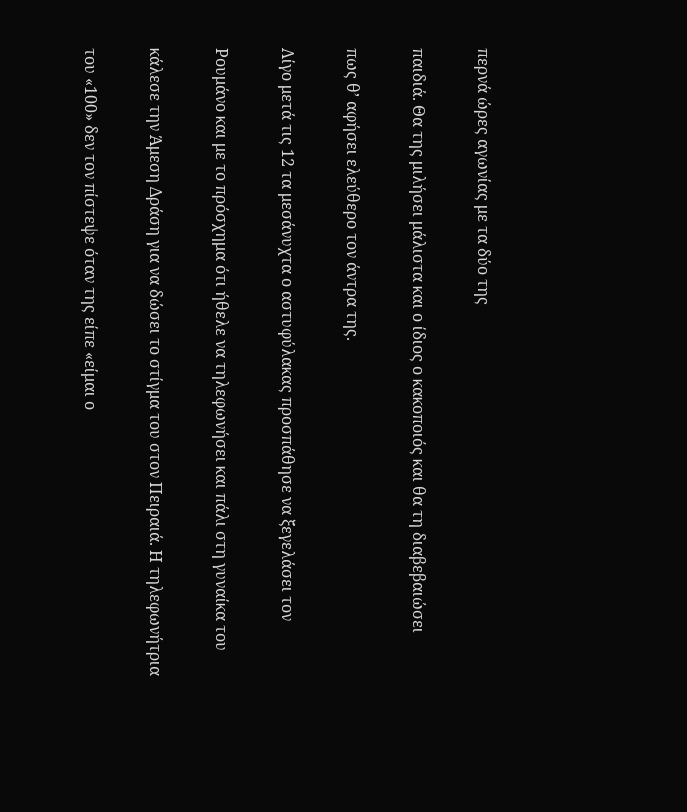περνά ώρες αγωνίας με τα δύο της

παιδιά. Θα της μιλήσει μάλιστα και ο ίδιος ο κακοποιός και θα τη διαβεβαιώσει

πως θ’ αφήσει ελεύθερο τον άντρα της.

Λίγο μετά τις 12 τα μεσάνυχτα ο αστυφύλακας προσπάθησε να ξεγελάσει τον

Ρουμάνο και με το πρόσχημα ότι ήθελε να τηλεφωνήσει και πάλι στη γυναίκα του

κάλεσε την Άμεση Δράση για να δώσει το στίγμα του στον Πειραιά. Η τηλεφωνήτρια

του «100» δεν τον πίστεψε όταν της είπε «είμαι ο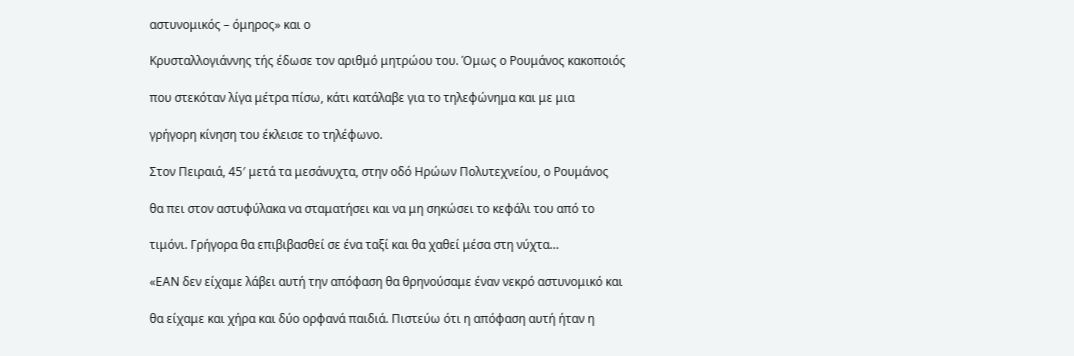αστυνομικός – όμηρος» και ο

Κρυσταλλογιάννης τής έδωσε τον αριθμό μητρώου του. Όμως ο Ρουμάνος κακοποιός

που στεκόταν λίγα μέτρα πίσω, κάτι κατάλαβε για το τηλεφώνημα και με μια

γρήγορη κίνηση του έκλεισε το τηλέφωνο.

Στον Πειραιά, 45′ μετά τα μεσάνυχτα, στην οδό Ηρώων Πολυτεχνείου, ο Ρουμάνος

θα πει στον αστυφύλακα να σταματήσει και να μη σηκώσει το κεφάλι του από το

τιμόνι. Γρήγορα θα επιβιβασθεί σε ένα ταξί και θα χαθεί μέσα στη νύχτα…

«ΕΑΝ δεν είχαμε λάβει αυτή την απόφαση θα θρηνούσαμε έναν νεκρό αστυνομικό και

θα είχαμε και χήρα και δύο ορφανά παιδιά. Πιστεύω ότι η απόφαση αυτή ήταν η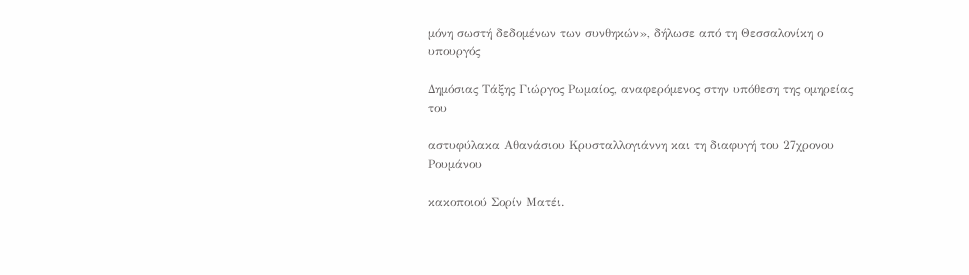μόνη σωστή δεδομένων των συνθηκών», δήλωσε από τη Θεσσαλονίκη ο υπουργός

Δημόσιας Τάξης Γιώργος Ρωμαίος, αναφερόμενος στην υπόθεση της ομηρείας του

αστυφύλακα Αθανάσιου Κρυσταλλογιάννη και τη διαφυγή του 27χρονου Ρουμάνου

κακοποιού Σορίν Ματέι.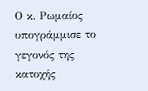Ο κ. Ρωμαίος υπογράμμισε το γεγονός της κατοχής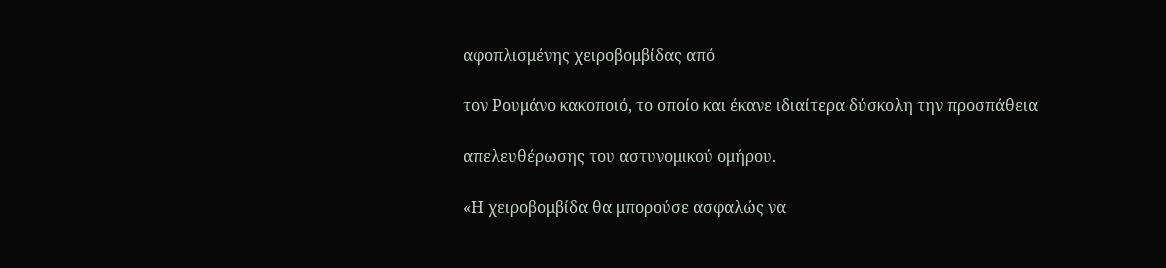αφοπλισμένης χειροβομβίδας από

τον Ρουμάνο κακοποιό, το οποίο και έκανε ιδιαίτερα δύσκολη την προσπάθεια

απελευθέρωσης του αστυνομικού ομήρου.

«Η χειροβομβίδα θα μπορούσε ασφαλώς να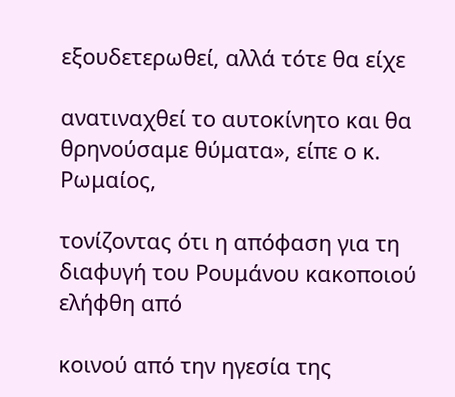εξουδετερωθεί, αλλά τότε θα είχε

ανατιναχθεί το αυτοκίνητο και θα θρηνούσαμε θύματα», είπε ο κ. Ρωμαίος,

τονίζοντας ότι η απόφαση για τη διαφυγή του Ρουμάνου κακοποιού ελήφθη από

κοινού από την ηγεσία της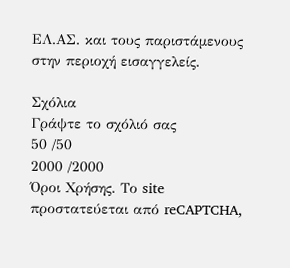ΕΛ.ΑΣ. και τους παριστάμενους στην περιοχή εισαγγελείς.

Σχόλια
Γράψτε το σχόλιό σας
50 /50
2000 /2000
Όροι Χρήσης. Το site προστατεύεται από reCAPTCHA,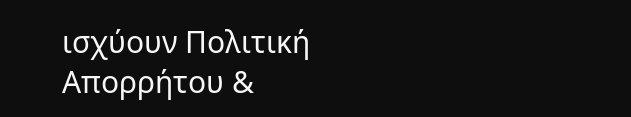ισχύουν Πολιτική Απορρήτου &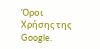Όροι Χρήσης της Google.